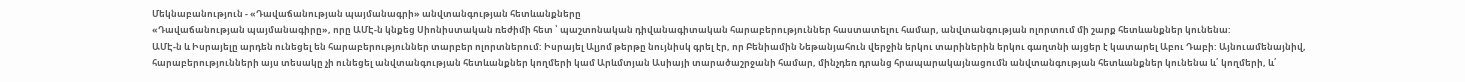Մեկնաբանություն - «Դավաճանության պայմանագրի» անվտանգության հետևանքները
«Դավաճանության պայմանագիրը», որը ԱՄԷ-ն կնքեց Սիոնիստական ռեժիմի հետ ՝ պաշտոնական դիվանագիտական հարաբերություններ հաստատելու համար, անվտանգության ոլորտում մի շարք հետևանքներ կունենա:
ԱՄԷ-ն և Իսրայելը արդեն ունեցել են հարաբերություններ տարբեր ոլորտներում: Իսրայել Ալյոմ թերթը նույնիսկ գրել էր, որ Բենիամին Նեթանյահուն վերջին երկու տարիներին երկու գաղտնի այցեր է կատարել Աբու Դաբի: Այնուամենայնիվ, հարաբերությունների այս տեսակը չի ունեցել անվտանգության հետևանքներ կողմերի կամ Արևմտյան Ասիայի տարածաշրջանի համար, մինչդեռ դրանց հրապարակայնացումն անվտանգության հետևանքներ կունենա և՛ կողմերի, և՛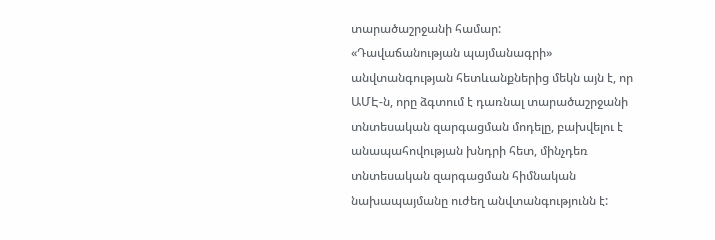տարածաշրջանի համար:
«Դավաճանության պայմանագրի» անվտանգության հետևանքներից մեկն այն է, որ ԱՄԷ-ն, որը ձգտում է դառնալ տարածաշրջանի տնտեսական զարգացման մոդելը, բախվելու է անապահովության խնդրի հետ, մինչդեռ տնտեսական զարգացման հիմնական նախապայմանը ուժեղ անվտանգությունն է: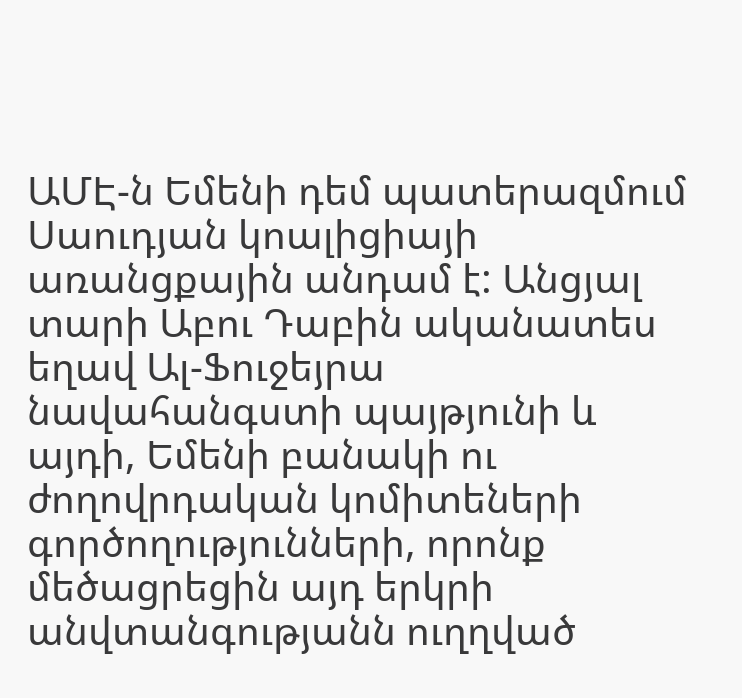ԱՄԷ-ն Եմենի դեմ պատերազմում Սաուդյան կոալիցիայի առանցքային անդամ է: Անցյալ տարի Աբու Դաբին ականատես եղավ Ալ-Ֆուջեյրա նավահանգստի պայթյունի և այդի, Եմենի բանակի ու ժողովրդական կոմիտեների գործողությունների, որոնք մեծացրեցին այդ երկրի անվտանգությանն ուղղված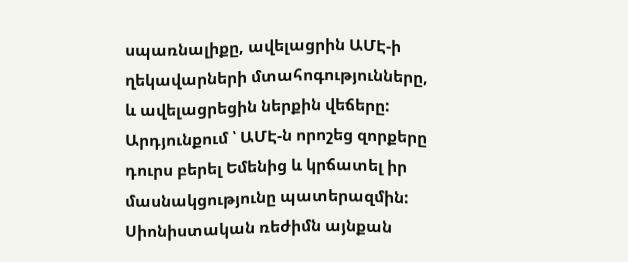սպառնալիքը, ավելացրին ԱՄԷ-ի ղեկավարների մտահոգությունները, և ավելացրեցին ներքին վեճերը: Արդյունքում ՝ ԱՄԷ-ն որոշեց զորքերը դուրս բերել Եմենից և կրճատել իր մասնակցությունը պատերազմին:
Սիոնիստական ռեժիմն այնքան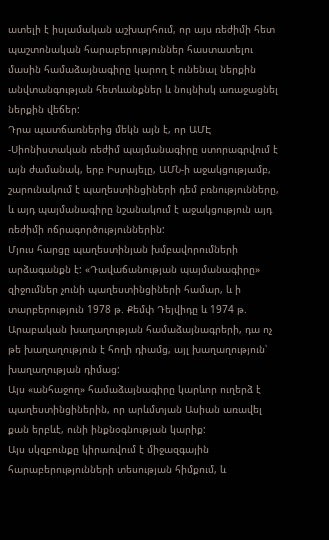ատելի է իսլամական աշխարհում, որ այս ռեժիմի հետ պաշտոնական հարաբերություններ հաստատելու մասին համաձայնագիրը կարող է ունենալ ներքին անվտանգության հետևանքներ և նույնիսկ առաջացնել ներքին վեճեր:
Դրա պատճառներից մեկն այն է, որ ԱՄԷ -Սիոնիստական ռեժիմ պայմանագիրը ստորագրվում է այն ժամանակ, երբ Իսրայելը, ԱՄՆ-ի աջակցությամբ, շարունակում է պաղեստինցիների դեմ բռնությունները, և այդ պայմանագիրը նշանակում է աջակցություն այդ ռեժիմի ոճրագործություններին:
Մյուս հարցը պաղեստինյան խմբավորումների արձագանքն է: «Դավաճանության պայմանագիրը» զիջումներ չունի պաղեստինցիների համար, և ի տարբերություն 1978 թ. Քեմփ Դեյվիդը և 1974 թ. Արաբական խաղաղության համաձայնագրերի, դա ոչ թե խաղաղություն է հողի դիամց, այլ խաղաղություն՝ խաղաղության դիմաց:
Այս «անհաջող» համաձայնագիրը կարևոր ուղերձ է պաղեստինցիներին, որ արևմտյան Ասիան առավել քան երբևէ, ունի ինքնօգնության կարիք:
Այս սկզբունքը կիրառվում է միջազգային հարաբերությունների տեսության հիմքում, և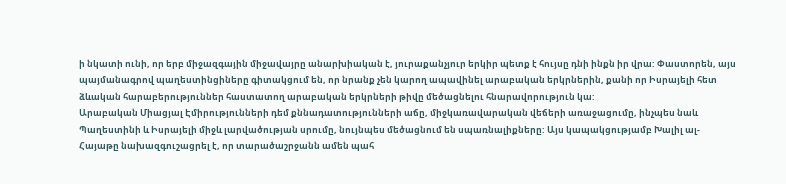ի նկատի ունի, որ երբ միջազգային միջավայրը անարխիական է, յուրաքանչյուր երկիր պետք է հույսը դնի ինքն իր վրա: Փաստորեն, այս պայմանագրով պաղեստինցիները գիտակցում են, որ նրանք չեն կարող ապավինել արաբական երկրներին, քանի որ Իսրայելի հետ ձևական հարաբերություններ հաստատող արաբական երկրների թիվը մեծացնելու հնարավորություն կա:
Արաբական Միացյալ Էմիրությունների դեմ քննադատությունների աճը, միջկառավարական վեճերի առաջացումը, ինչպես նաև Պաղեստինի և Իսրայելի միջև լարվածության սրումը, նույնպես մեծացնում են սպառնալիքները: Այս կապակցությամբ Խալիլ ալ-Հայաթը նախազգուշացրել է, որ տարածաշրջանն ամեն պահ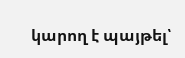կարող է պայթել՝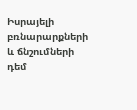Իսրայելի բռնարարքների և ճնշումների դեմ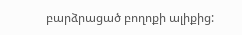բարձրացած բողոքի ալիքից: